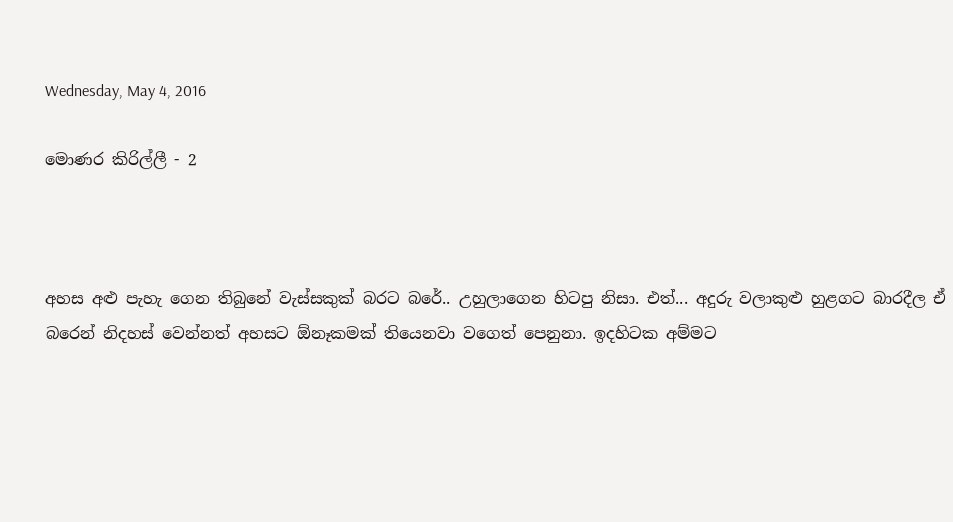Wednesday, May 4, 2016

මොණර කිරිල්ලී - 2



අහස අළු පැහැ ගෙන තිබුනේ වැස්සකුක් බරට බරේ.. උහුලාගෙන හිටපු නිසා. එත්... අදුරු වලාකුළු හුළගට බාරදීල ඒ බරෙන් නිදහස් වෙන්නත් අහසට ඕනෑකමක් තියෙනවා වගෙත් පෙනුනා. ඉදහිටක අම්මට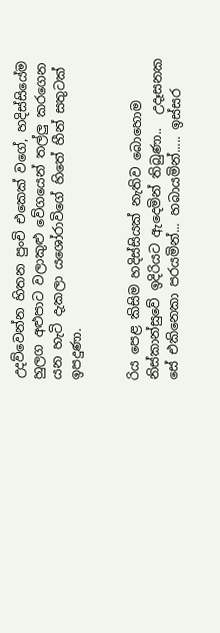උදව්වෙන්න හිතන පුංචි එකෙක් වගේ, හදිස්සියේම  හුලග අළුපාට වලාකුළු වේගයෙන් තල්ලු කරගෙන යන හැටි දැකලා යශෝරාවිගේ හිතේ හීන් සතුටක් ඉපදුණා.


රිය පෙළ කිසිම හදිස්සියක් නැතිව බොහොම නිස්කාන්සුවේ ඉදිරියට ඇදෙමින් තිබුණා..  උදෑසනක සේ එකිනෙකා පරයමින්... හබායමින්..... ඉස්සර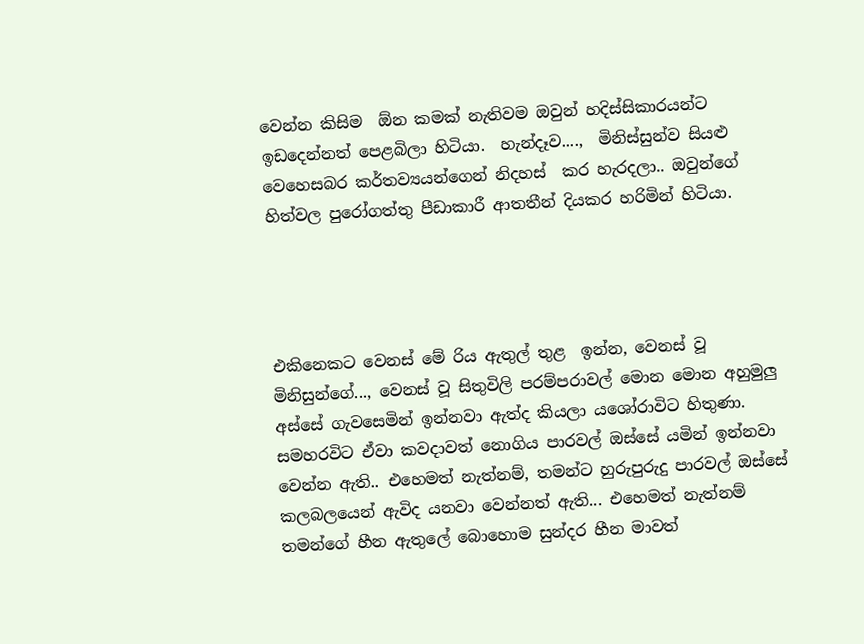වෙන්න කිසිම  ඕන කමක් නැතිවම ඔවුන් හදිස්සිකාරයන්ට ඉඩදෙන්නත් පෙළබිලා හිටියා.  හැන්දෑව....,  මිනිස්සුන්ව සියළු වෙහෙසබර කර්තව්‍යයන්ගෙන් නිදහස්  කර හැරදලා.. ඔවුන්ගේ හිත්වල පුරෝගත්තු පීඩාකාරී ආතතීන් දියකර හරිමින් හිටියා.




එකිනෙකට වෙනස් මේ රිය ඇතුල් තුළ  ඉන්න, වෙනස් වූ මිනිසුන්ගේ..., වෙනස් වූ සිතුවිලි පරම්පරාවල් මොන මොන අහුමුලු අස්සේ ගැවසෙමින් ඉන්නවා ඇත්ද කියලා යශෝරාවිට හිතුණා. සමහරවිට ඒවා කවදාවත් නොගිය පාරවල් ඔස්සේ යමින් ඉන්නවා වෙන්න ඇති.. එහෙමත් නැත්නම්, තමන්ට හුරුපුරුදු පාරවල් ඔස්සේ කලබලයෙන් ඇවිද යනවා වෙන්නත් ඇති... එහෙමත් නැත්නම් තමන්ගේ හීන ඇතුලේ බොහොම සුන්දර හීන මාවත්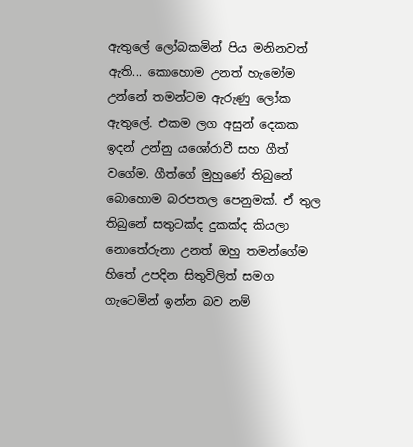ඇතුලේ ලෝබකමින් පිය මනිනවත් ඇති... කොහොම උනත් හැමෝම උන්නේ තමන්ටම ඇරුණු ලෝක ඇතුලේ. එකම ලග අසුන් දෙකක ඉදන් උන්නු යශෝරාවී සහ ගීත් වගේම. ගීත්ගේ මුහුණේ තිබුනේ බොහොම බරපතල පෙනුමක්. ඒ තුල තිබුනේ සතුටක්ද දුකක්ද කියලා නොතේරුනා උනත් ඔහු තමන්ගේම හිතේ උපදින සිතුවිලිත් සමග ගැටෙමින් ඉන්න බව නම්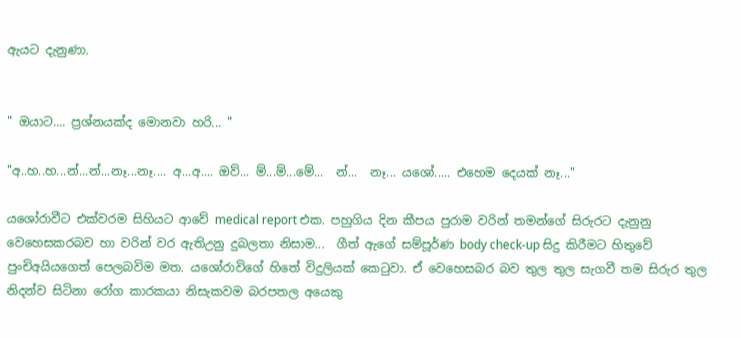ඇයට දැනුණා.


" ඔයාට.... ප්‍රශ්නයක්ද මොනවා හරි... "

"අ..හ..හ...න්...න්...නෑ...නෑ.... අ...අ.... ඔව්... ම්...ම්...මේ...  න්...  නෑ... යශෝ..... එහෙම දෙයක් නෑ..."

යශෝරාවීට එක්වරම සිහියට ආවේ medical report එක. පහුගිය දින කීපය පුරාම වරින් තමන්ගේ සිරුරට දැනුනු වෙහෙසකරබව හා වරින් වර ඇතිඋනු දුබලතා නිසාම...  ගීත් ඇගේ සම්පූර්ණ body check-up සිදු කිරීමට හිතුවේ  පුංචිඅයියගෙත් පෙලබවිම මත. යශෝරාවිගේ හිතේ විදුලියක් කෙටුවා. ඒ වෙහෙසබර බව තුල තුල සැගවී තම සිරුර තුල නිදන්ව සිටිනා රෝග කාරකයා නිසැකවම බරපතල අයෙකු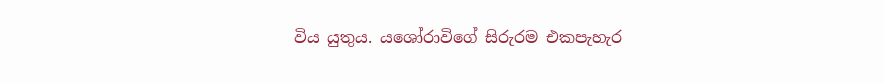විය යුතුය. යශෝරාවිගේ සිරුරම එකපැහැර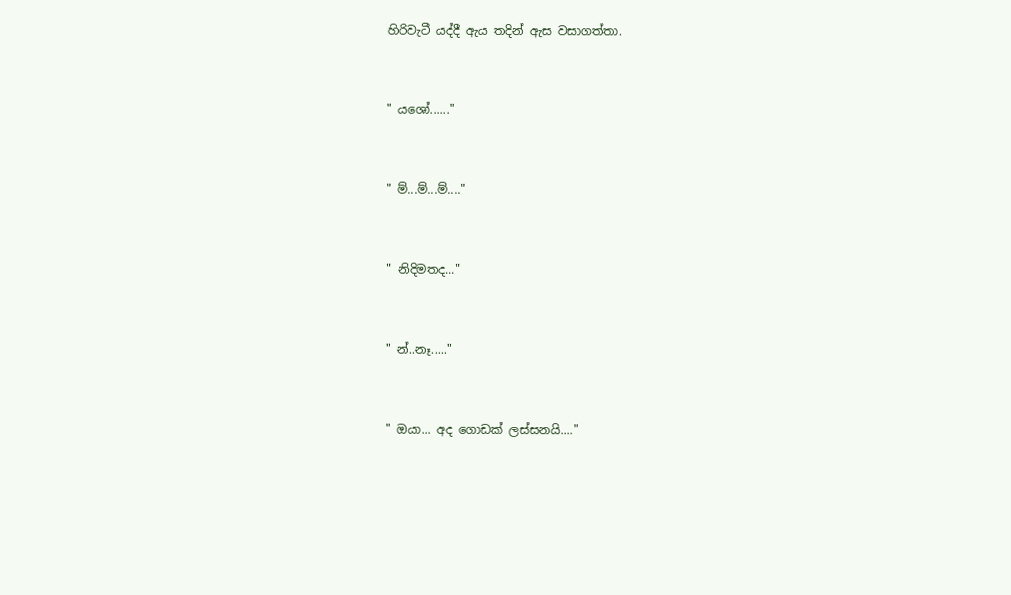හිරිවැටී යද්දී ඇය තදින් ඇස වසාගත්තා.


" යශෝ......"


" ම්...ම්...ම්...."


" නිදිමතද..."


" න්..නෑ....."


" ඔයා... අද ගොඩක් ලස්සනයි...."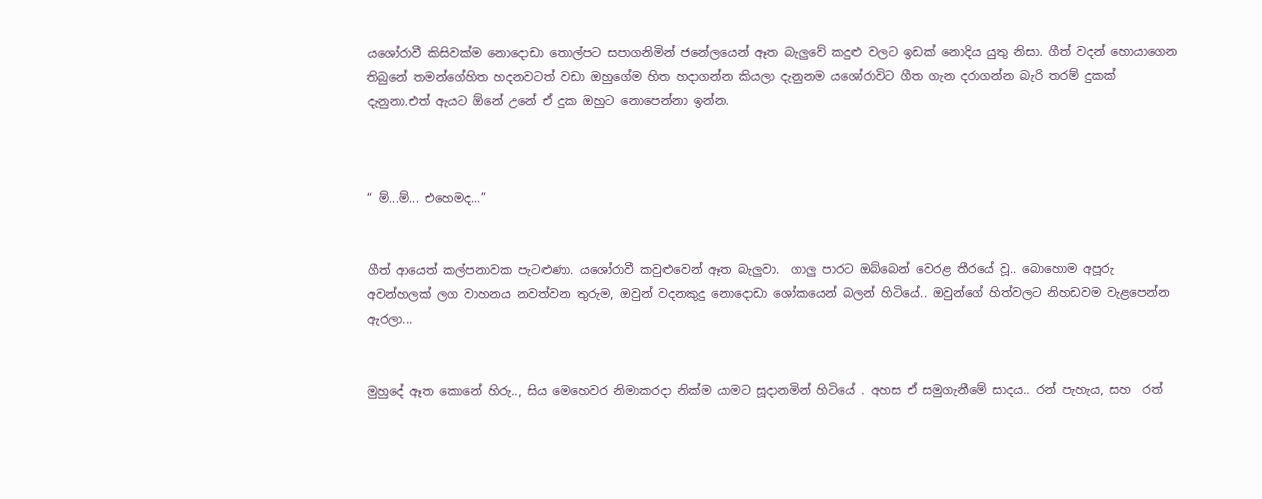යශෝරාවී කිසිවක්ම නොදොඩා තොල්පට සපාගනිමින් ජනේලයෙන් ඈත බැලුවේ කදුළු වලට ඉඩක් නොදිය යුතු නිසා. ගීත් වදන් හොයාගෙන තිබුනේ තමන්ගේහිත හදනවටත් වඩා ඔහුගේම හිත හදාගන්න කියලා දැනුනම යශෝරාවිට ගීත ගැන දරාගන්න බැරි තරම් දුකක් දැනුනා.එත් ඇයට ඕනේ උනේ ඒ දුක ඔහුට නොපෙන්නා ඉන්න.



“ ම්...ම්... එහෙමද...”


ගීත් ආයෙත් කල්පනාවක පැටළුණා. යශෝරාවී කවුළුවෙන් ඈත බැලුවා.  ගාලු පාරට ඔබ්බෙන් වෙරළ තීරයේ වූ.. බොහොම අපූරු අවන්හලක් ලග වාහනය නවත්වන තුරුම, ඔවුන් වදනකුදු නොදොඩා ශෝකයෙන් බලන් හිටියේ.. ඔවුන්ගේ හිත්වලට නිහඩවම වැළපෙන්න ඇරලා...


මුහුදේ ඈත කොනේ හිරු.., සිය මෙහෙවර නිමාකරදා නික්ම යාමට සූදානමින් හිටියේ . අහස ඒ සමුගැනීමේ සාදය.. රන් පැහැය, සහ  රත්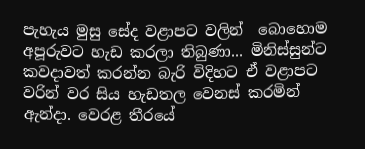පැහැය මුසු සේද වළාපට වලින්  බොහොම අපූරුවට හැඩ කරලා තිබුණා... මිනිස්සුන්ට කවදාවත් කරන්න බැරි විදිහට ඒ වළාපට වරින් වර සිය හැඩතල වෙනස් කරමින් ඇන්දා. වෙරළ තීරයේ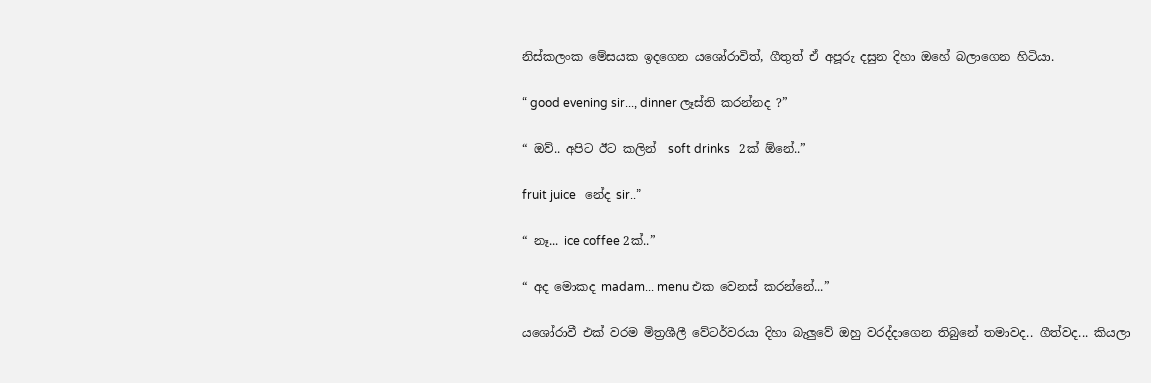නිස්කලංක මේසයක ඉදගෙන යශෝරාවිත්, ගීතුත් ඒ අපූරු දසුන දිහා ඔහේ බලාගෙන හිටියා.

“ good evening sir..., dinner ලෑස්ති කරන්නද ?”

“ ඔව්.. අපිට ඊට කලින්  soft drinks   2ක් ඕනේ..”

fruit juice   නේද sir..”

“ නෑ... ice coffee 2ක්..”

“ අද මොකද madam... menu එක වෙනස් කරන්නේ...”

යශෝරාවී එක් වරම මිත්‍රශීලී වේටර්වරයා දිහා බැලුවේ ඔහු වරද්දාගෙන තිබුනේ තමාවද.. ගීත්වද... කියලා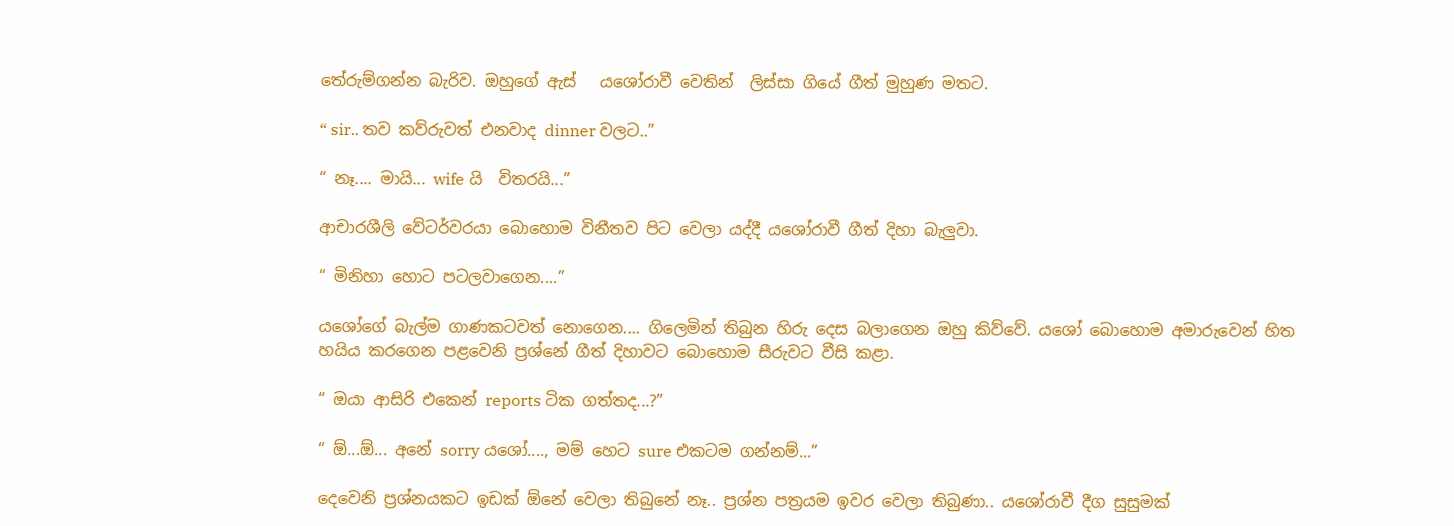තේරුම්ගන්න බැරිව. ඔහුගේ ඇස්   යශෝරාවී වෙතින්  ලිස්සා ගියේ ගීත් මුහුණ මතට.

“ sir.. තව කව්රුවත් එනවාද dinner වලට..”

“ නෑ.... මායි... wife යි  විතරයි...”

ආචාරශීලි වේටර්වරයා බොහොම විනීතව පිට වෙලා යද්දී යශෝරාවී ගීත් දිහා බැලුවා.

“ මිනිහා හොට පටලවාගෙන....”

යශෝගේ බැල්ම ගාණකටවත් නොගෙන.... ගිලෙමින් තිබුන හිරු දෙස බලාගෙන ඔහු කිව්වේ. යශෝ බොහොම අමාරුවෙන් හිත හයිය කරගෙන පළවෙනි ප්‍රශ්නේ ගීත් දිහාවට බොහොම සීරුවට වීසි කළා.

“ ඔයා ආසිරි එකෙන් reports ටික ගත්තද...?”

“ ඕ...ඕ... අනේ sorry යශෝ...., මම් හෙට sure එකටම ගන්නම්...”

දෙවෙනි ප්‍රශ්නයකට ඉඩක් ඕනේ වෙලා තිබුනේ නෑ.. ප්‍රශ්න පත්‍රයම ඉවර වෙලා තිබුණා.. යශෝරාවී දීග සුසුමක්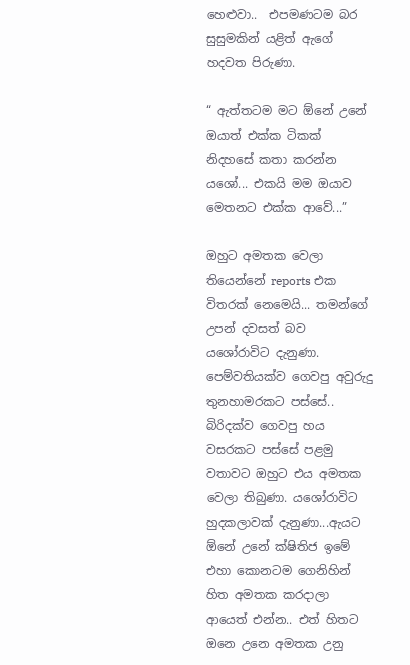හෙළුවා..  එපමණටම බර සුසුමකින් යළිත් ඇගේ හදවත පිරුණා.

“ ඇත්තටම මට ඕනේ උනේ ඔයාත් එක්ක ටිකක් නිදහසේ කතා කරන්න යශෝ... එකයි මම ඔයාව මෙතනට එක්ක ආවේ...”

ඔහුට අමතක වෙලා තියෙන්නේ reports එක විතරක් නෙමෙයි... තමන්ගේ උපන් දවසත් බව යශෝරාවිට දැනුණා. පෙම්වතියක්ව ගෙවපු අවුරුදු තුනහාමරකට පස්සේ.. බිරිදක්ව ගෙවපු හය වසරකට පස්සේ පළමු වතාවට ඔහුට එය අමතක වෙලා තිබුණා. යශෝරාවිට හුදකලාවක් දැනුණා...ඇයට ඕනේ උනේ ක්ෂිතිජ ඉමේ එහා කොනටම ගෙනිහින් හිත අමතක කරදාලා ආයෙත් එන්න.. එත් හිතට ඔනෙ උනෙ අමතක උනු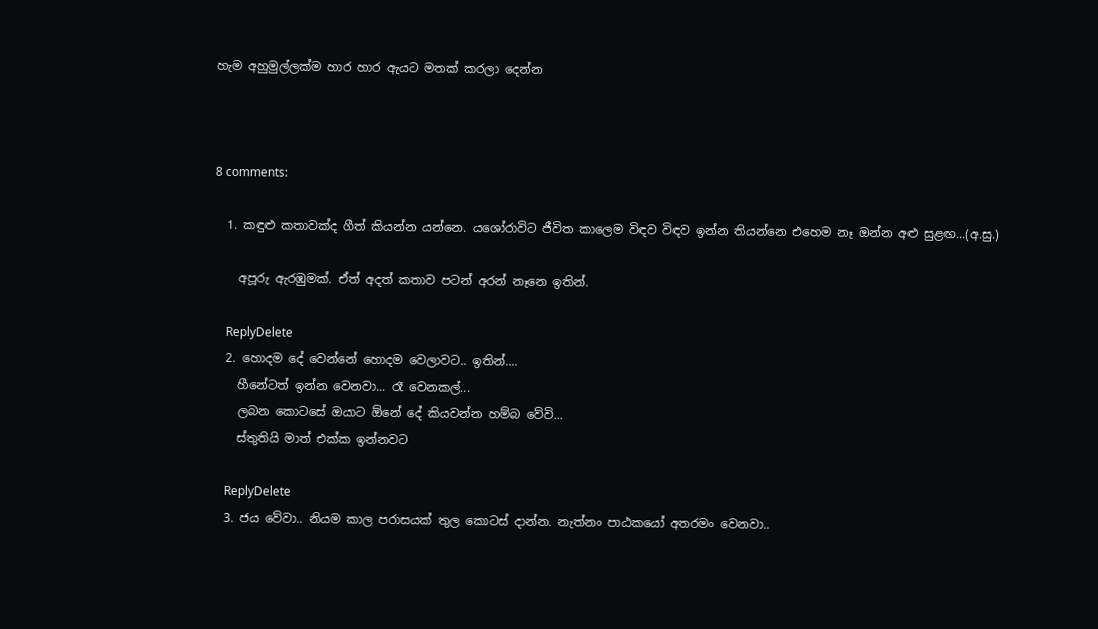හැම අහුමුල්ලක්ම හාර හාර ඇයට මතක් කරලා දෙන්න



8 comments:

  1. කඳුළු කතාවක්ද ගීත් කියන්න යන්නෙ. යශෝරාවිට ජීවිත කාලෙම විඳව විඳව ඉන්න තියන්නෙ එහෙම නෑ ඔන්න අළු සුළඟ...(අ.සු.)

    අපූරු ඇරඹුමක්. ඒත් අදත් කතාව පටන් අරන් නෑනෙ ඉතින්.

    ReplyDelete
  2. හොදම දේ වෙන්නේ හොදම වෙලාවට.. ඉතින්....
    හීනේටත් ඉන්න වෙනවා... රෑ වෙනකල්...
    ලබන කොටසේ ඔයාට ඕනේ දේ කියවන්න හම්බ වේවි...
    ස්තුතියි මාත් එක්ක ඉන්නවට

    ReplyDelete
  3. ජය වේවා.. නියම කාල පරාසයක් තුල කොටස් දාන්න. නැත්නං පාඨකයෝ අතරමං වෙනවා..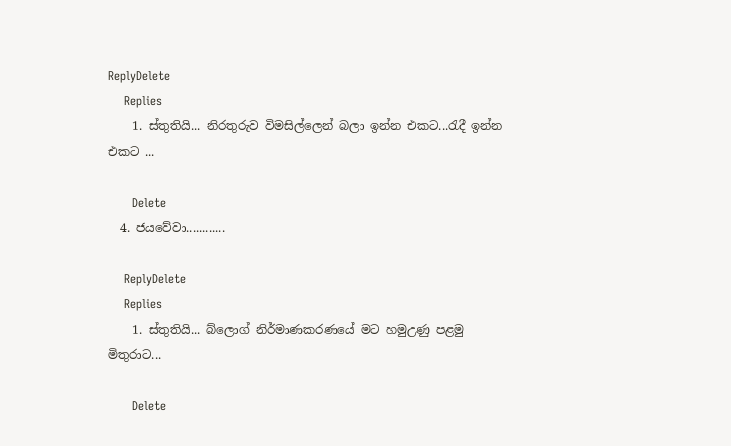ReplyDelete
    Replies
    1. ස්තුතියි... නිරතුරුව විමසිල්ලෙන් බලා ඉන්න එකට...රැදී ඉන්න එකට ...

      Delete
  4. ජයවේවා............

    ReplyDelete
    Replies
    1. ස්තුතියි... බ්ලොග් නිර්මාණකරණයේ මට හමුඋණු පළමු මිතුරාට...

      Delete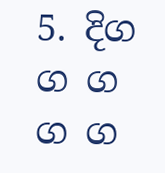5. දිග ග ග ග ග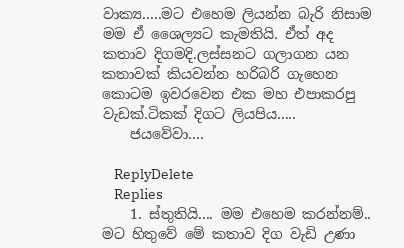වාක්‍ය.....මට එහෙම ලියන්න බැරි නිසාම මම ඒ ශෛල්‍යට කැමතියි. ඒත් අද කතාව දිගමදි.ලස්සනට ගලාගන යන කතාවක් කියවන්න හරිබරි ගැහෙන කොටම ඉවරවෙන එක මහ එපාකරපු වැඩක්.ටිකක් දිගට ලියපිය.....
    ජයවේවා....

    ReplyDelete
    Replies
    1. ස්තුතියි.... මම එහෙම කරන්නම්.. මට හිතුවේ මේ කතාව දිග වැඩි උණා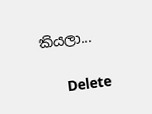කියලා...

      Delete